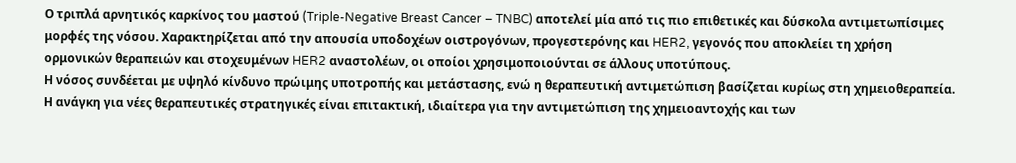Ο τριπλά αρνητικός καρκίνος του μαστού (Triple-Negative Breast Cancer – TNBC) αποτελεί μία από τις πιο επιθετικές και δύσκολα αντιμετωπίσιμες μορφές της νόσου. Χαρακτηρίζεται από την απουσία υποδοχέων οιστρογόνων, προγεστερόνης και HER2, γεγονός που αποκλείει τη χρήση ορμονικών θεραπειών και στοχευμένων HER2 αναστολέων, οι οποίοι χρησιμοποιούνται σε άλλους υποτύπους.
Η νόσος συνδέεται με υψηλό κίνδυνο πρώιμης υποτροπής και μετάστασης, ενώ η θεραπευτική αντιμετώπιση βασίζεται κυρίως στη χημειοθεραπεία. Η ανάγκη για νέες θεραπευτικές στρατηγικές είναι επιτακτική, ιδιαίτερα για την αντιμετώπιση της χημειοαντοχής και των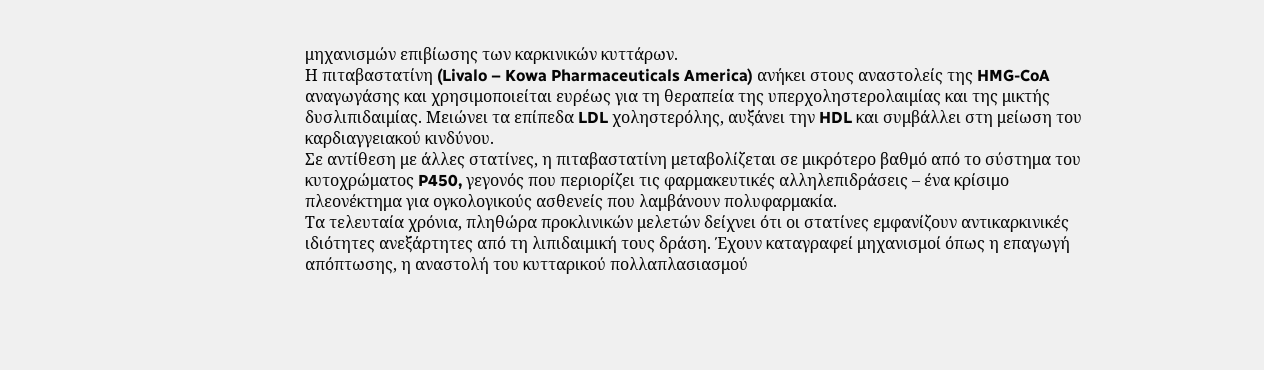μηχανισμών επιβίωσης των καρκινικών κυττάρων.
Η πιταβαστατίνη (Livalo – Kowa Pharmaceuticals America) ανήκει στους αναστολείς της HMG-CoA αναγωγάσης και χρησιμοποιείται ευρέως για τη θεραπεία της υπερχοληστερολαιμίας και της μικτής δυσλιπιδαιμίας. Μειώνει τα επίπεδα LDL χοληστερόλης, αυξάνει την HDL και συμβάλλει στη μείωση του καρδιαγγειακού κινδύνου.
Σε αντίθεση με άλλες στατίνες, η πιταβαστατίνη μεταβολίζεται σε μικρότερο βαθμό από το σύστημα του κυτοχρώματος P450, γεγονός που περιορίζει τις φαρμακευτικές αλληλεπιδράσεις – ένα κρίσιμο πλεονέκτημα για ογκολογικούς ασθενείς που λαμβάνουν πολυφαρμακία.
Τα τελευταία χρόνια, πληθώρα προκλινικών μελετών δείχνει ότι οι στατίνες εμφανίζουν αντικαρκινικές ιδιότητες ανεξάρτητες από τη λιπιδαιμική τους δράση. Έχουν καταγραφεί μηχανισμοί όπως η επαγωγή απόπτωσης, η αναστολή του κυτταρικού πολλαπλασιασμού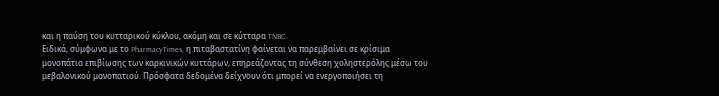και η παύση του κυτταρικού κύκλου, ακόμη και σε κύτταρα TNBC.
Ειδικά, σύμφωνα με το PharmacyTimes, η πιταβαστατίνη φαίνεται να παρεμβαίνει σε κρίσιμα μονοπάτια επιβίωσης των καρκινικών κυττάρων, επηρεάζοντας τη σύνθεση χοληστερόλης μέσω του μεβαλονικού μονοπατιού. Πρόσφατα δεδομένα δείχνουν ότι μπορεί να ενεργοποιήσει τη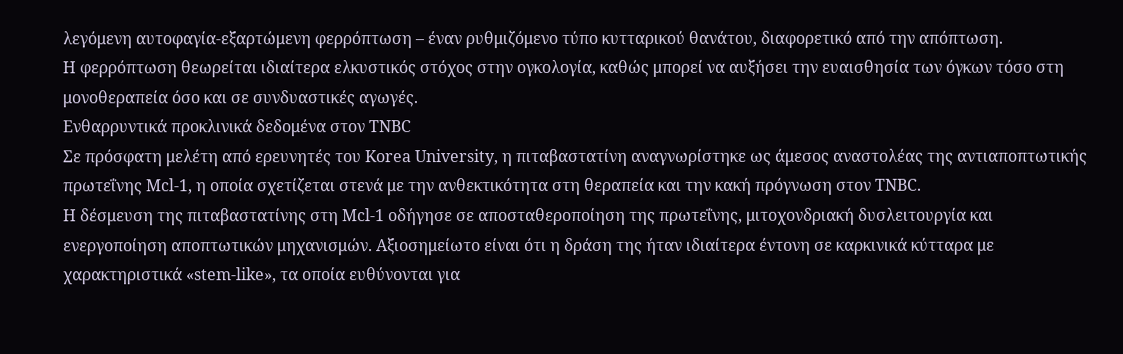λεγόμενη αυτοφαγία-εξαρτώμενη φερρόπτωση – έναν ρυθμιζόμενο τύπο κυτταρικού θανάτου, διαφορετικό από την απόπτωση.
Η φερρόπτωση θεωρείται ιδιαίτερα ελκυστικός στόχος στην ογκολογία, καθώς μπορεί να αυξήσει την ευαισθησία των όγκων τόσο στη μονοθεραπεία όσο και σε συνδυαστικές αγωγές.
Ενθαρρυντικά προκλινικά δεδομένα στον TNBC
Σε πρόσφατη μελέτη από ερευνητές του Korea University, η πιταβαστατίνη αναγνωρίστηκε ως άμεσος αναστολέας της αντιαποπτωτικής πρωτεΐνης Mcl-1, η οποία σχετίζεται στενά με την ανθεκτικότητα στη θεραπεία και την κακή πρόγνωση στον TNBC.
Η δέσμευση της πιταβαστατίνης στη Mcl-1 οδήγησε σε αποσταθεροποίηση της πρωτεΐνης, μιτοχονδριακή δυσλειτουργία και ενεργοποίηση αποπτωτικών μηχανισμών. Αξιοσημείωτο είναι ότι η δράση της ήταν ιδιαίτερα έντονη σε καρκινικά κύτταρα με χαρακτηριστικά «stem-like», τα οποία ευθύνονται για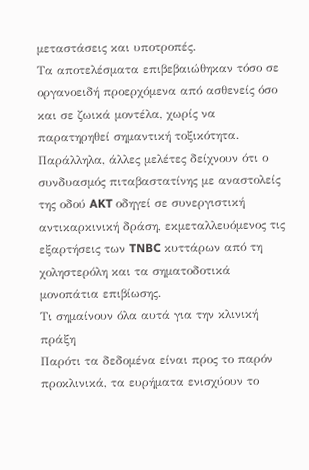μεταστάσεις και υποτροπές.
Τα αποτελέσματα επιβεβαιώθηκαν τόσο σε οργανοειδή προερχόμενα από ασθενείς όσο και σε ζωικά μοντέλα, χωρίς να παρατηρηθεί σημαντική τοξικότητα.
Παράλληλα, άλλες μελέτες δείχνουν ότι ο συνδυασμός πιταβαστατίνης με αναστολείς της οδού AKT οδηγεί σε συνεργιστική αντικαρκινική δράση, εκμεταλλευόμενος τις εξαρτήσεις των TNBC κυττάρων από τη χοληστερόλη και τα σηματοδοτικά μονοπάτια επιβίωσης.
Τι σημαίνουν όλα αυτά για την κλινική πράξη
Παρότι τα δεδομένα είναι προς το παρόν προκλινικά, τα ευρήματα ενισχύουν το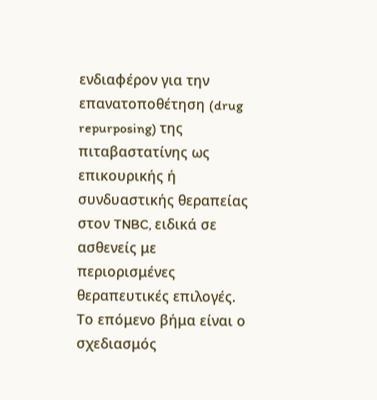ενδιαφέρον για την επανατοποθέτηση (drug repurposing) της πιταβαστατίνης ως επικουρικής ή συνδυαστικής θεραπείας στον TNBC, ειδικά σε ασθενείς με περιορισμένες θεραπευτικές επιλογές.
Το επόμενο βήμα είναι ο σχεδιασμός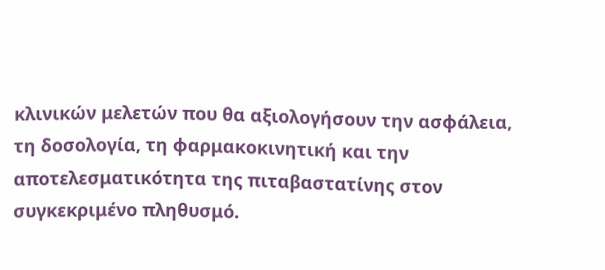κλινικών μελετών που θα αξιολογήσουν την ασφάλεια, τη δοσολογία, τη φαρμακοκινητική και την αποτελεσματικότητα της πιταβαστατίνης στον συγκεκριμένο πληθυσμό.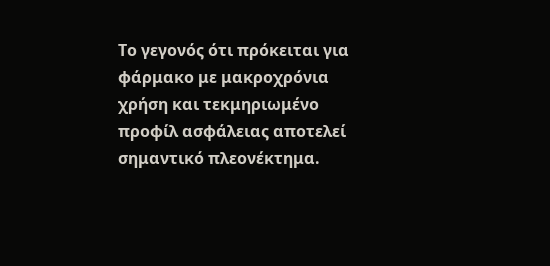Το γεγονός ότι πρόκειται για φάρμακο με μακροχρόνια χρήση και τεκμηριωμένο προφίλ ασφάλειας αποτελεί σημαντικό πλεονέκτημα.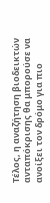Τέλος, η αναζήτηση βιοδεικτών ανταπόκρισης θα μπορούσε να ανοίξει τον δρόμο για πιο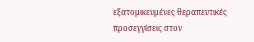εξατομικευμένες θεραπευτικές προσεγγίσεις στον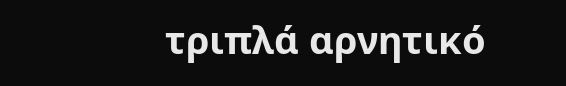τριπλά αρνητικό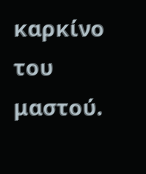καρκίνο του μαστού.